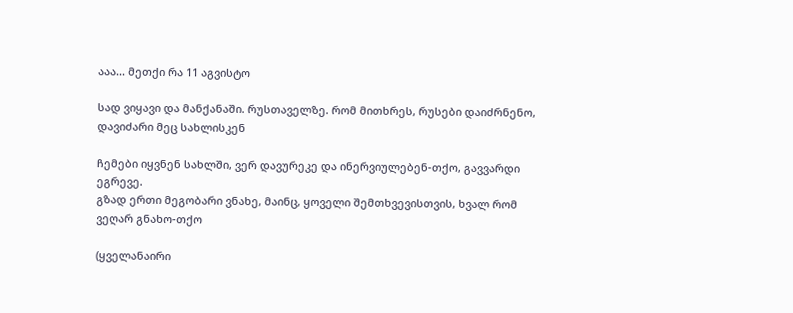ააა... მეთქი რა 11 აგვისტო

სად ვიყავი და მანქანაში. რუსთაველზე. რომ მითხრეს, რუსები დაიძრნენო, დავიძარი მეც სახლისკენ

ჩემები იყვნენ სახლში, ვერ დავურეკე და ინერვიულებენ-თქო, გავვარდი ეგრევე.
გზად ერთი მეგობარი ვნახე, მაინც, ყოველი შემთხვევისთვის, ხვალ რომ ვეღარ გნახო-თქო

(ყველანაირი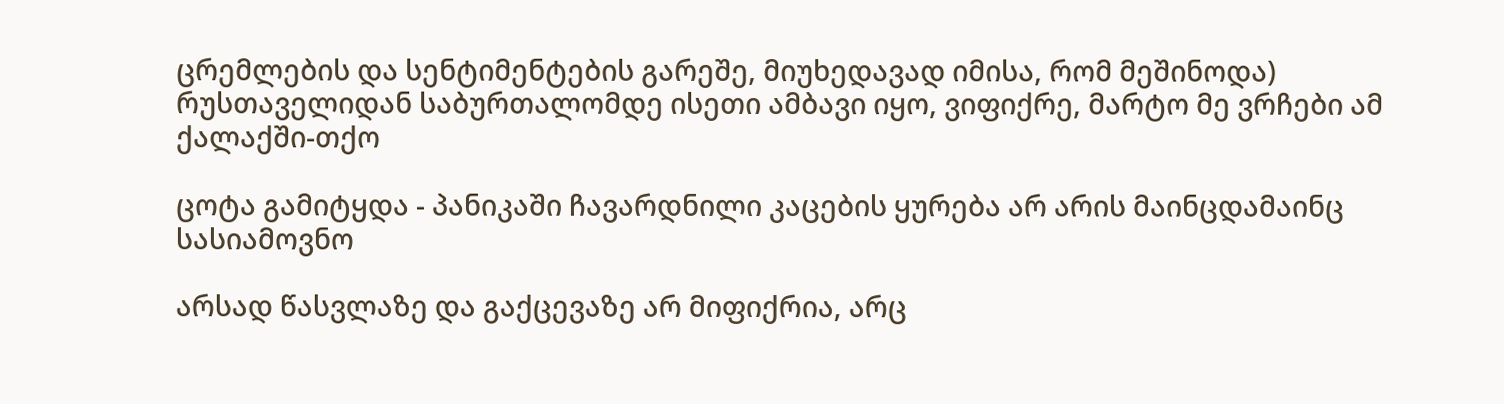ცრემლების და სენტიმენტების გარეშე, მიუხედავად იმისა, რომ მეშინოდა)
რუსთაველიდან საბურთალომდე ისეთი ამბავი იყო, ვიფიქრე, მარტო მე ვრჩები ამ ქალაქში-თქო

ცოტა გამიტყდა - პანიკაში ჩავარდნილი კაცების ყურება არ არის მაინცდამაინც სასიამოვნო

არსად წასვლაზე და გაქცევაზე არ მიფიქრია, არც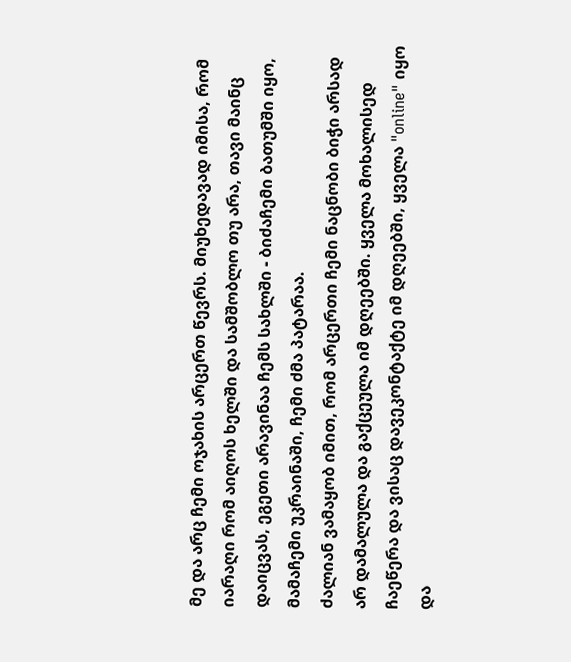მე და არც ჩემი ოჯახის არცერთ წევრს. მიუხედავად იმისა, რომ იარაღი რომ აიღოს ხელში და სამშობლო თუ არა, თავი მაინც დაიცვას, ეგეთი არავინაა ჩემს სახლში - ბიძაჩემი ბათუმში იყო, მამაჩემი უკრაინაში, ჩემი ძმა პატარაა.
ძალიან ვამაყობ იმით, რომ არცერთი ჩემი ნაცნობი ბიჭი არსად არ დამალულა და გაქცეულა იმ დღეებში. ყველა მოხალისედ ჩაეწერა და ვისაც დავეკონტაქტე იმ დღეებში, ყველა "online" იყო და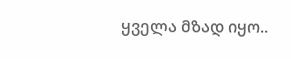ყველა მზად იყო..